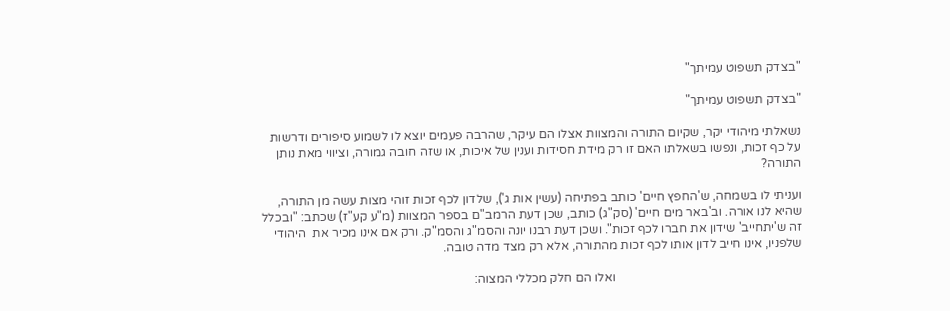"בצדק תשפוט עמיתך"

"בצדק תשפוט עמיתך"

נשאלתי מיהודי יקר, שקיום התורה והמצוות אצלו הם עיקר, שהרבה פעמים יוצא לו לשמוע סיפורים ודרשות על כף זכות, ונפשו בשאלתו האם זו רק מידת חסידות וענין של איכות, או שזה חובה גמורה, וציווי מאת נותן התורה?

ועניתי לו בשמחה, ש'החפץ חיים' כותב בפתיחה (עשין אות ג'), שלדון לכף זכות זוהי מצות עשה מן התורה, שהיא לנו אורה. וב'באר מים חיים' (סק"ג) כותב, שכן דעת הרמב"ם בספר המצוות (מ"ע קע"ז) שכתב: "ובכלל זה ש'יתחייב' שידון את חברו לכף זכות". ושכן דעת רבנו יונה והסמ"ג והסמ"ק. ורק אם אינו מכיר את  היהודי שלפניו, אינו חייב לדון אותו לכף זכות מהתורה, אלא רק מצד מדה טובה.

                                                            ואלו הם חלק מכללי המצוה: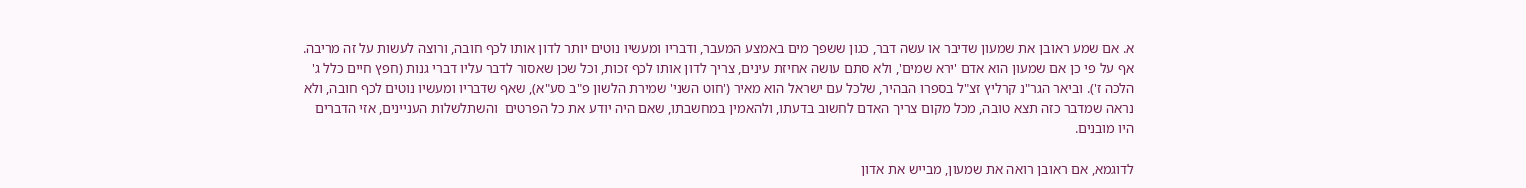א. אם שמע ראובן את שמעון שדיבר או עשה דבר, כגון ששפך מים באמצע המעבר, ודבריו ומעשיו נוטים יותר לדון אותו לכף חובה, ורוצה לעשות על זה מריבה. אף על פי כן אם שמעון הוא אדם 'ירא שמים', ולא סתם עושה אחיזת עינים, צריך לדון אותו לכף זכות, וכל שכן שאסור לדבר עליו דברי גנות (חפץ חיים כלל ג' הלכה ז'). וביאר הגר"נ קרליץ זצ"ל בספרו הבהיר, שלכל עם ישראל הוא מאיר ('חוט השני' שמירת הלשון פ"ב סע"א), שאף שדבריו ומעשיו נוטים לכף חובה, ולא נראה שמדבר כזה תצא טובה, מכל מקום צריך האדם לחשוב בדעתו, ולהאמין במחשבתו, שאם היה יודע את כל הפרטים  והשתלשלות העניינים, אזי הדברים היו מובנים.

לדוגמא, אם ראובן רואה את שמעון, מבייש את אדון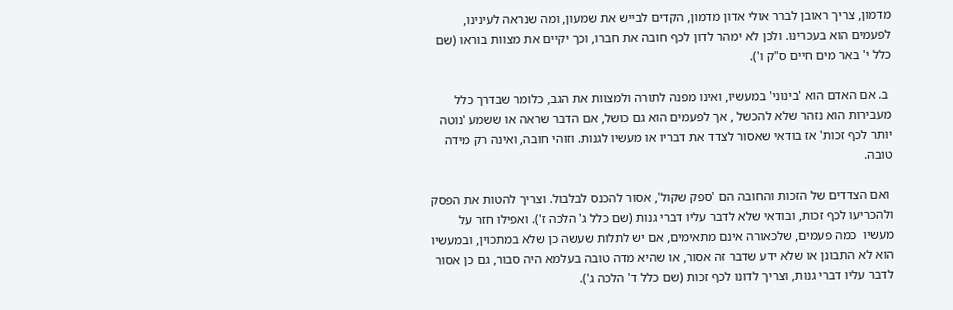מדמון, צריך ראובן לברר אולי אדון מדמון, הקדים לבייש את שמעון, ומה שנראה לעינינו, לפעמים הוא בעכרינו. ולכן לא ימהר לדון לכף חובה את חברו, וכך יקיים את מצוות בוראו (שם כלל י' באר מים חיים ס"ק ו').

 ב. אם האדם הוא 'בינוני' במעשיו, ואינו מפנה לתורה ולמצוות את הגב, כלומר שבדרך כלל מעבירות הוא נזהר שלא להכשל , אך לפעמים הוא גם כושל, אם הדבר שראה או ששמע 'נוטה יותר לכף זכות' אז בודאי שאסור לצדד את דבריו או מעשיו לגנות. וזוהי חובה, ואינה רק מידה טובה.

 ואם הצדדים של הזכות והחובה הם 'ספק שקול', אסור להכנס לבלבול. וצריך להטות את הפסק ולהכריעו לכף זכות, ובודאי שלא לדבר עליו דברי גנות (שם כלל ג' הלכה ז'). ואפילו חזר על מעשיו  כמה פעמים, שלכאורה אינם מתאימים, אם יש לתלות שעשה כן שלא במתכוין, ובמעשיו הוא לא התבונן או שלא ידע שדבר זה אסור, או שהיא מדה טובה בעלמא היה סבור, גם כן אסור לדבר עליו דברי גנות, וצריך לדונו לכף זכות (שם כלל ד' הלכה ג').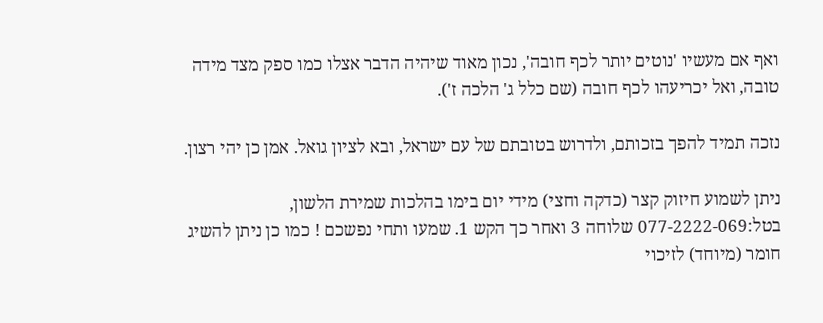ואף אם מעשיו 'נוטים יותר לכף חובה', נכון מאוד שיהיה הדבר אצלו כמו ספק מצד מידה טובה, ואל יכריעהו לכף חובה (שם כלל ג' הלכה ז').

נזכה תמיד להפך בזכותם, ולדרוש בטובתם של עם ישראל, ובא לציון גואל. אמן כן יהי רצון.

ניתן לשמוע חיזוק קצר (כדקה וחצי) מידי יום בימו בהלכות שמירת הלשון, בטל:077-2222-069 שלוחה 3 ואחר כך הקש 1. שמעו ותחי נפשכם ! כמו כן ניתן להשיג חומר (מיוחד) לזיכוי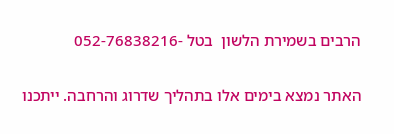הרבים בשמירת הלשון  בטל -052-76838216

האתר נמצא בימים אלו בתהליך שדרוג והרחבה. ייתכנו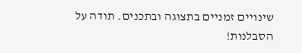שינויים זמניים בתצוגה ובתכנים. תודה על הסבלנות!